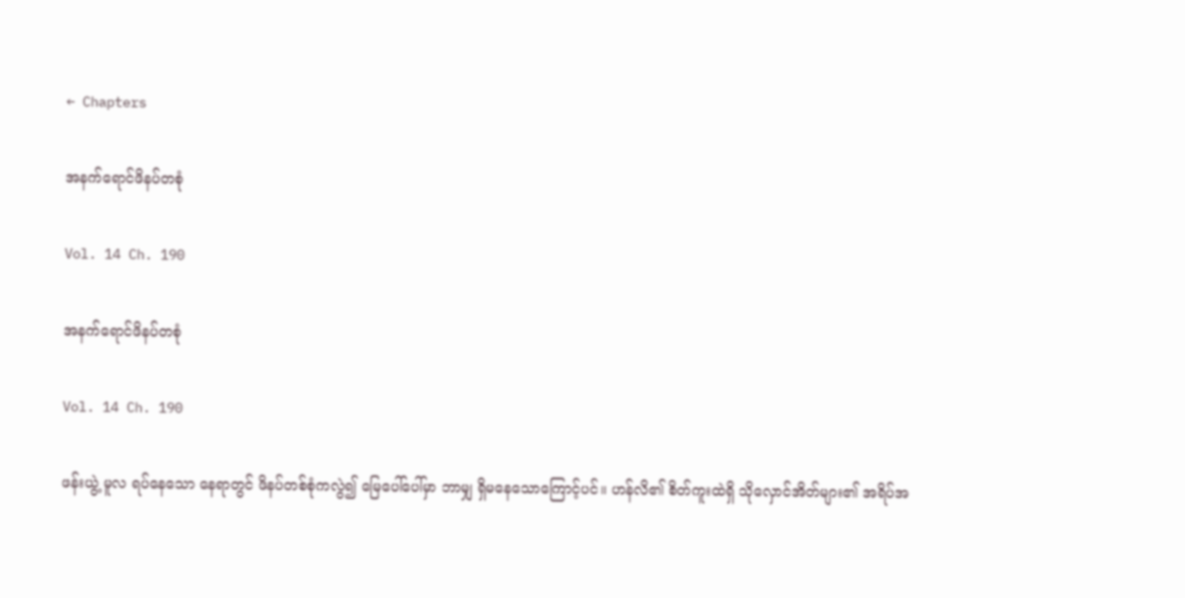← Chapters

အနက်ရောင်ဖိနပ်တစုံ

Vol. 14 Ch. 190

အနက်ရောင်ဖိနပ်တစုံ

Vol. 14 Ch. 190

ဖန်းယွဲ့ မူလ ရပ်နေသော နေရာတွင် ဖိနပ်တစ်စုံကလွဲ၍ မြေပေါ်ပေါ်မှာ ဘာမျှ ရှိမနေသောကြောင့်ပင်။ ဟန်လိ၏ စိတ်ကူးထဲရှိ သိုလှောင်အိတ်များ၏ အရိပ်အ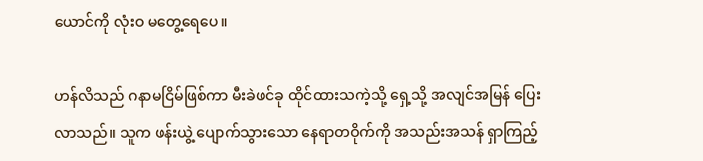ယောင်ကို လုံးဝ မတွေ့ရေပေ။

ဟန်လိသည် ဂနာမငြိမ်ဖြစ်ကာ မီးခဲဖင်ခု ထိုင်ထားသကဲ့သို့ ရှေ့သို့ အလျင်အမြန် ပြေးလာသည်။ သူက ဖန်းယွဲ့ ပျောက်သွားသော နေရာတဝိုက်ကို အသည်းအသန် ရှာကြည့်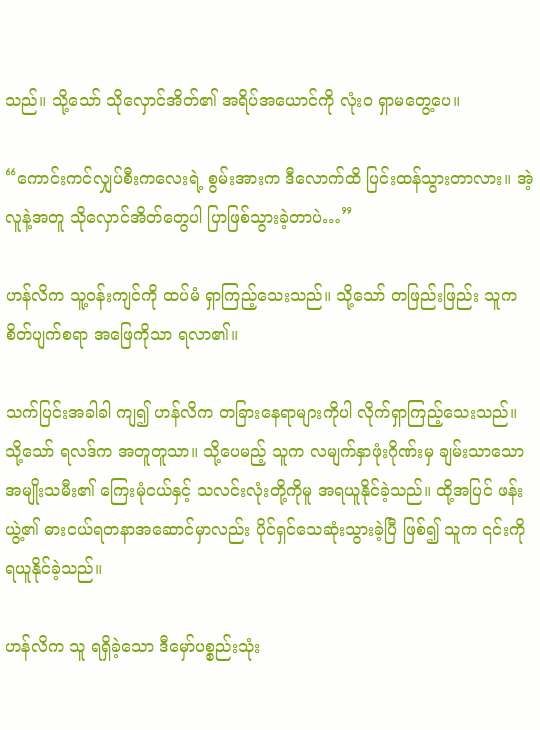သည်။ သို့သော် သိုလှောင်အိတ်၏ အရိပ်အယောင်ကို လုံးဝ ရှာမတွေ့ပေ။

“ကောင်းကင်လျှပ်စီးကလေးရဲ့ စွမ်းအားက ဒီလောက်ထိ ပြင်းထန်သွားတာလား။ အဲ့လူနဲ့အတူ သိုလှောင်အိတ်တွေပါ ပြာဖြစ်သွားခဲ့တာပဲ…”

ဟန်လိက သူ့ဝန်းကျင်ကို ထပ်မံ ရှာကြည့်သေးသည်။ သို့သော် တဖြည်းဖြည်း သူက စိတ်ပျက်စရာ အဖြေကိုသာ ရလာ၏။

သက်ပြင်းအခါခါ ကျ၍ ဟန်လိက တခြားနေရာများကိုပါ လိုက်ရှာကြည့်သေးသည်။ သို့သော် ရလဒ်က အတူတူသာ။ သို့ပေမည့် သူက လမျက်နှာဖုံးဂိုဏ်းမှ ချမ်းသာသော အမျိုးသမီး၏ ကြေးမုံငယ်နှင့် သလင်းလုံးတို့ကိုမူ အရယူနိုင်ခဲ့သည်။ ထို့အပြင် ဖန်းယွဲ့၏ ဓားငယ်ရတနာအဆောင်မှာလည်း ပိုင်ရှင်သေဆုံးသွားခဲ့ပြီ ဖြစ်၍ သူက ၎င်းကို ရယူနိုင်ခဲ့သည်။

ဟန်လိက သူ ရရှိခဲ့သော ဒီမှော်ပစ္စည်းသုံး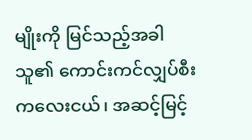မျိုးကို မြင်သည့်အခါ သူ၏ ကောင်းကင်လျှပ်စီးကလေးငယ်၊ အဆင့်မြင့်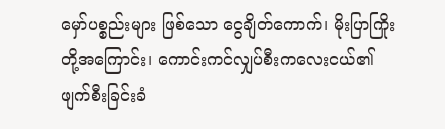မှော်ပစ္စည်းများ ဖြစ်သော ငွေချိတ်ကောက်၊ မိုးပြာကြိုးတို့အကြောင်း၊ ကောင်းကင်လျှပ်စီးကလေးငယ်၏ ဖျက်စီးခြင်းခံ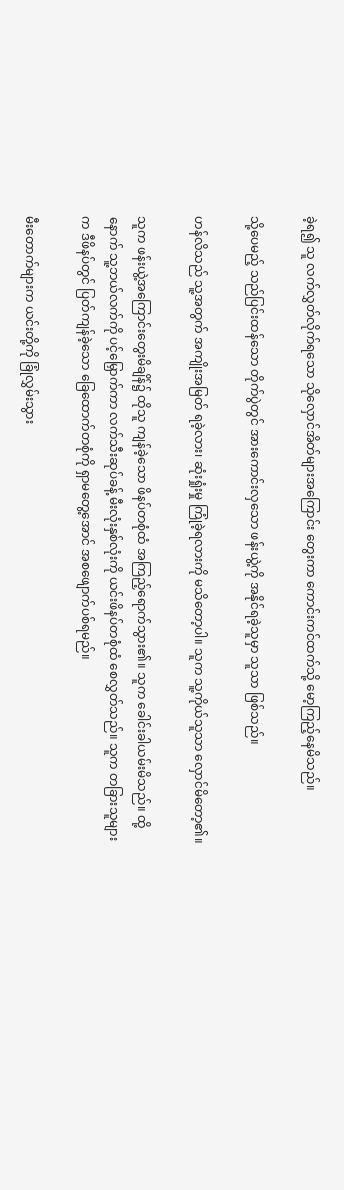ခဲ့ရ၍ သူ လက်လွှတ်လိုက်ရသော သိုလှောင်အိတ်များအကြောင်း တွေးကာ ကောင်းကင်ထက်သို့ မော့ကြည့်နေမိသည်။

သို့ပေမည့် သည်ပြင်းထန်သော တိုက်ပွဲတွင် အားကောင်းလှသော ဖန်းယွဲ့ကို အနိုင်ရခဲ့သူမှာ သူသာ ဖြစ်သည်။

ဟန်လိသည် သူ့အတွက် အကျိုးအမြတ် ရခဲ့လား၊ ဆုံးရှုံးမှု ကြုံခဲ့ရလားကို မသိတော့ပါ။ သူက သူ့ကိုယ်သူသာ လှောင်မိတော့၏။

သူက ဖန်းယွဲ့အကြောင်းတွေးမိချိန်၌ ထိုသူ ကျန်ခဲ့သော ဖိနပ်တစုံထံ အကြည့်ရောက်သွား၏။ သူက ခေါင်းခါယမ်းမိသည်။ ထို့နောက် သူ့ဘယ်လက်ကို ပင့်မြှောက်ကာ လက်သီးဆုပ်ခန့် မီးလုံးနှစ်လုံးကို ယင်းဖိနပ်တစုံထံ စေလွှတ်သည်။ သူက တခြားသူများက ဒီဖိနပ်တွင် ပြတ်ကျန်ခဲ့သော ခြေထောက်တစုံကို ရှာမတွေ့အောင် အစဖျောက်ပစ်ရမည်။

မီးတောက်များက ယင်းတို့ကို ခြုံလွှမ်းသွား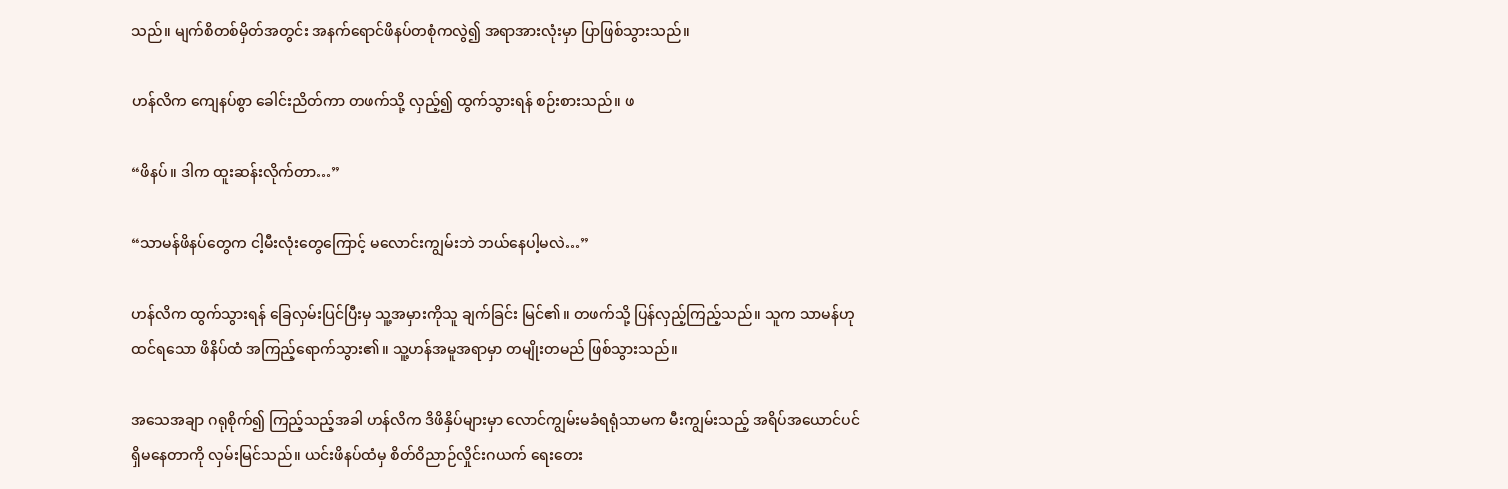သည်။ မျက်စိတစ်မှိတ်အတွင်း အနက်ရောင်ဖိနပ်တစုံကလွဲ၍ အရာအားလုံးမှာ ပြာဖြစ်သွားသည်။

ဟန်လိက ကျေနပ်စွာ ခေါင်းညိတ်ကာ တဖက်သို့ လှည့်၍ ထွက်သွားရန် စဉ်းစားသည်။ ဖ

“ဖိနပ်။ ဒါက ထူးဆန်းလိုက်တာ…”

“သာမန်ဖိနပ်တွေက ငါ့မီးလုံးတွေကြောင့် မလောင်းကျွမ်းဘဲ ဘယ်နေပါ့မလဲ…”

ဟန်လိက ထွက်သွားရန် ခြေလှမ်းပြင်ပြီးမှ သူ့အမှားကိုသူ ချက်ခြင်း မြင်၏။ တဖက်သို့ ပြန်လှည့်ကြည့်သည်။ သူက သာမန်ဟု ထင်ရသော ဖိနိပ်ထံ အကြည့်ရောက်သွား၏။ သူ့ဟန်အမူအရာမှာ တမျိုးတမည် ဖြစ်သွားသည်။

အသေအချာ ဂရုစိုက်၍ ကြည့်သည့်အခါ ဟန်လိက ဒိဖိနှိပ်များမှာ လောင်ကျွမ်းမခံရရုံသာမက မီးကျွမ်းသည့် အရိပ်အယောင်ပင် ရှိမနေတာကို လှမ်းမြင်သည်။ ယင်းဖိနပ်ထံမှ စိတ်ဝိညာဉ်လှိုင်းဂယက် ရေးတေး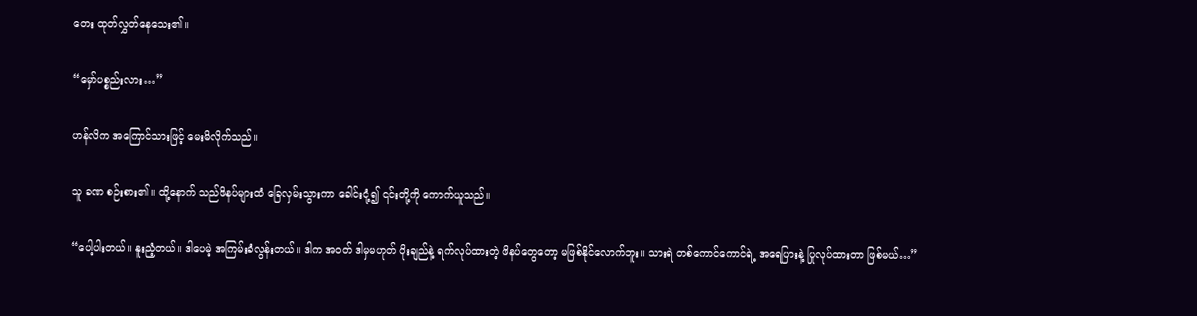တေး ထုတ်လွှတ်နေသေး၏။

“မှော်ပစ္စည်းလား…”

ဟန်လိက အကြောင်သားဖြင့် မေးမိလိုက်သည်။

သူ ခဏ စဉ်းစား၏။ ထို့နောက် သည်ဖိနပ်များထံ ခြေလှမ်းသွားကာ ခေါင်းငုံ့၍ ၎င်းတို့ကို ကောက်ယူသည်။

“ပေါ့ပါးတယ်။ နူးညံ့တယ်။ ဒါပေမဲ့ အကြမ်းခံလွန်းတယ်။ ဒါက အဝတ် ဒါမှမဟုတ် ပိုးချည်နဲ့ ရက်လုပ်ထားတဲ့ ဖိနပ်တွေတော့ မဖြစ်နိုင်လောက်ဘူး။ သားရဲ တစ်ကောင်ကောင်ရဲ့ အရေပြားနဲ့ ပြုလုပ်ထားတာ ဖြစ်မယ်…”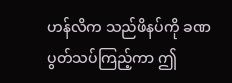ဟန်လိက သည်ဖိနပ်ကို ခဏ ပွတ်သပ်ကြည့်ကာ ဤ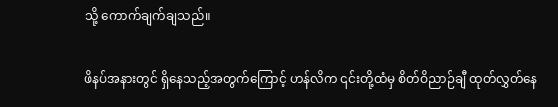သို့ ကောက်ချက်ချသည်။

ဖိနပ်အနားတွင် ရှိနေသည့်အတွက်ကြောင့် ဟန်လိက ၎င်းတို့ထံမှ စိတ်ဝိညာဉ်ချီ ထုတ်လွှတ်နေ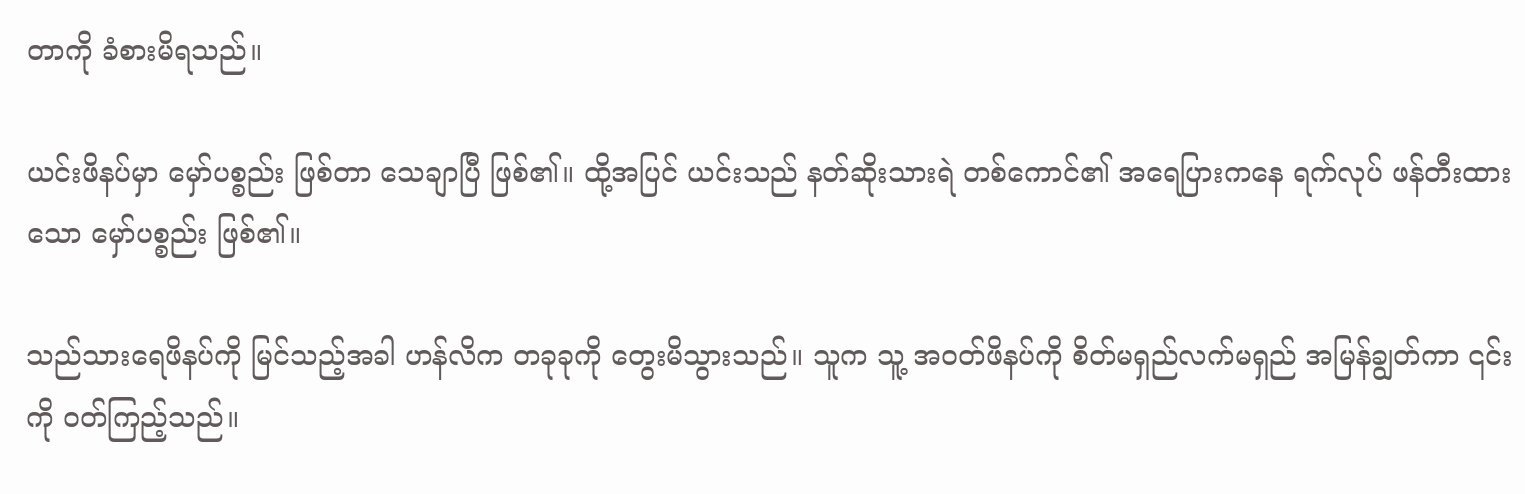တာကို ခံစားမိရသည်။

ယင်းဖိနပ်မှာ မှော်ပစ္စည်း ဖြစ်တာ သေချာပြီ ဖြစ်၏။ ထို့အပြင် ယင်းသည် နတ်ဆိုးသားရဲ တစ်ကောင်၏ အရေပြားကနေ ရက်လုပ် ဖန်တီးထားသော မှော်ပစ္စည်း ဖြစ်၏။

သည်သားရေဖိနပ်ကို မြင်သည့်အခါ ဟန်လိက တခုခုကို တွေးမိသွားသည်။ သူက သူ့ အဝတ်ဖိနပ်ကို စိတ်မရှည်လက်မရှည် အမြန်ချွတ်ကာ ၎င်းကို ဝတ်ကြည့်သည်။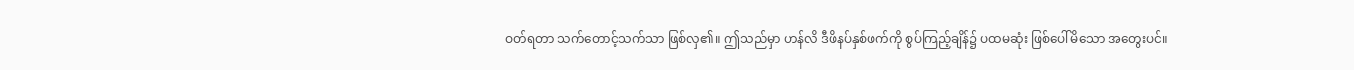ဝတ်ရတာ သက်တောင့်သက်သာ ဖြစ်လှ၏။ ဤသည်မှာ ဟန်လိ ဒီဖိနပ်နှစ်ဖက်ကို စွပ်ကြည့်ချိန်၌ ပထမဆုံး ဖြစ်ပေါ်မိသော အတွေးပင်။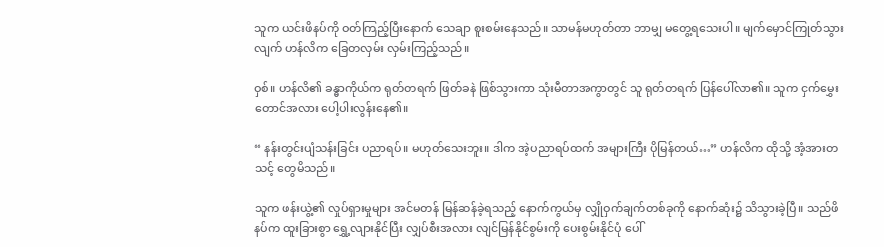သူက ယင်းဖိနပ်ကို ဝတ်ကြည့်ပြီးနောက် သေချာ စူးစမ်းနေသည်။ သာမန်မဟုတ်တာ ဘာမျှ မတွေ့ရသေးပါ။ မျက်မှောင်ကြုတ်သွားလျက် ဟန်လိက ခြေတလှမ်း လှမ်းကြည့်သည်။

ဝှစ်။ ဟန်လိ၏ ခန္ဓာကိုယ်က ရုတ်တရက် ဖြတ်ခနဲ ဖြစ်သွားကာ သုံးမီတာအကွာတွင် သူ ရုတ်တရက် ပြန်ပေါ်လာ၏။ သူက ငှက်မွှေးတောင်အလား ပေါ့ပါးလွန်းနေ၏။

“ နန်းတွင်းပျံသန်းခြင်း ပညာရပ်။ မဟုတ်သေးဘူး။ ဒါက အဲ့ပညာရပ်ထက် အများကြီး ပိုမြန်တယ်…” ဟန်လိက ထိုသို့ အံ့အားတသင့် တွေမိသည်။

သူက ဖန်းယွဲ့၏ လှုပ်ရှားမှုများ အင်မတန် မြန်ဆန်ခဲ့ရသည့် နောက်ကွယ်မှ လျှိုဝှက်ချက်တစ်ခုကို နောက်ဆုံး၌ သိသွားခဲ့ပြီ။ သည်ဖိနပ်က ထူးခြားစွာ ရွှေ့လျားနိုင်ပြီး လျှပ်စီးအလား လျင်မြန်နိုင်စွမ်းကို ပေးစွမ်းနိုင်ပုံ ပေါ်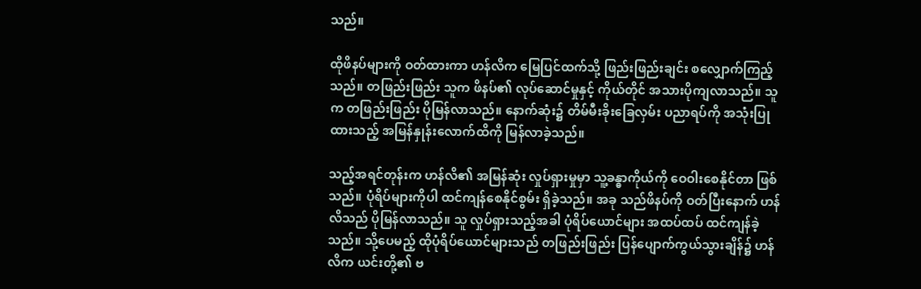သည်။

ထိုဖိနပ်များကို ဝတ်ထားကာ ဟန်လိက မြေပြင်ထက်သို့ ဖြည်းဖြည်းချင်း စလျှောက်ကြည့်သည်။ တဖြည်းဖြည်း သူက ဖိနပ်၏ လုပ်ဆောင်မှုနှင့် ကိုယ်တိုင် အသားပိုကျလာသည်။ သူက တဖြည်းဖြည်း ပိုမြန်လာသည်။ နောက်ဆုံး၌ တိမ်မီးခိုးခြေလှမ်း ပညာရပ်ကို အသုံးပြုထားသည့် အမြန်နှုန်းလောက်ထိကို မြန်လာခဲ့သည်။

သည့်အရင်တုန်းက ဟန်လိ၏ အမြန်ဆုံး လှုပ်ရှားမှုမှာ သူ့ခန္ဓာကိုယ်ကို ဝေဝါးစေနိုင်တာ ဖြစ်သည်။ ပုံရိပ်များကိုပါ ထင်ကျန်စေနိုင်စွမ်း ရှိခဲ့သည်။ အခု သည်ဖိနပ်ကို ဝတ်ပြီးနောက် ဟန်လိသည် ပိုမြန်လာသည်။ သူ လှုပ်ရှားသည့်အခါ ပုံရိပ်ယောင်များ အထပ်ထပ် ထင်ကျန်ခဲ့သည်။ သို့ပေမည့် ထိုပုံရိပ်ယောင်များသည် တဖြည်းဖြည်း ပြန်ပျောက်ကွယ်သွားချိန်၌ ဟန်လိက ယင်းတို့၏ ဗ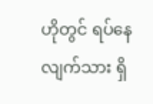ဟိုတွင် ရပ်နေလျက်သား ရှိ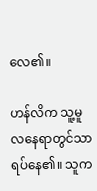လေ‌၏။

ဟန်လိက သူ့မူလနေရာတွင်သာ ရပ်နေ၏။ သူက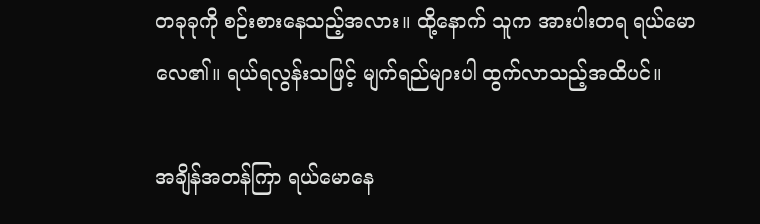တခုခုကို စဉ်းစားနေသည့်အလား။ ထို့နောက် သူက အားပါးတရ ရယ်မောလေ၏။ ရယ်ရလွန်းသဖြင့် မျက်ရည်များပါ ထွက်လာသည့်အထိပင်။

အချိန်အတန်ကြာ ရယ်မောနေ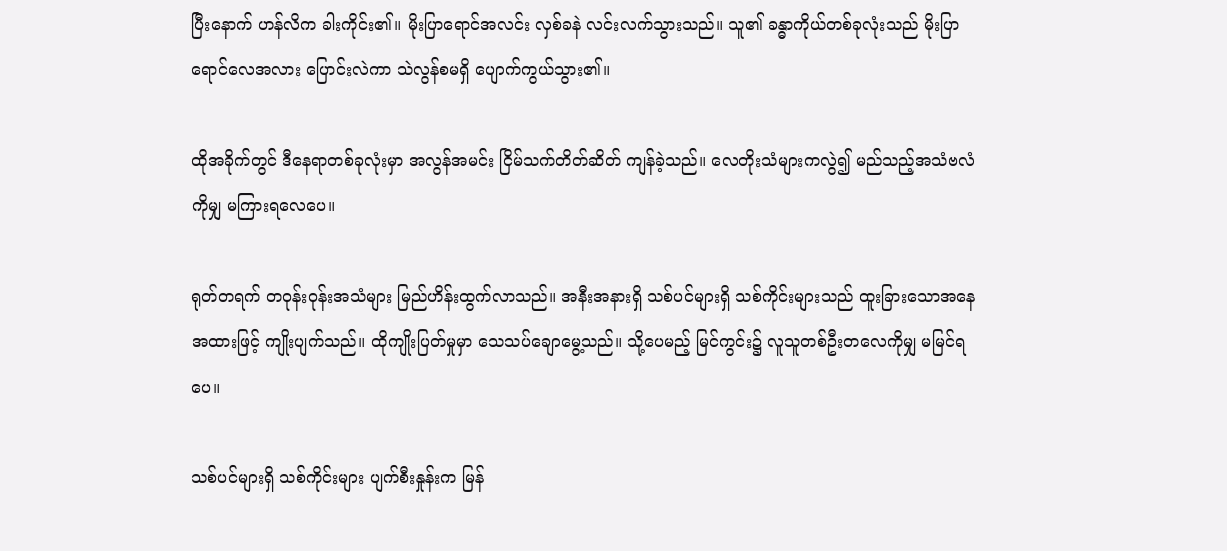ပြီးနောက် ဟန်လိက ခါးကိုင်း၏။ မိုးပြာရောင်အလင်း လှစ်ခနဲ လင်းလက်သွားသည်။ သူ၏ ခန္ဓာကိုယ်တစ်ခုလုံးသည် မိုးပြာရောင်လေအလား ပြောင်းလဲကာ သဲလွန်စမရှိ ပျောက်ကွယ်သွား၏။

ထိုအခိုက်တွင် ဒီနေရာတစ်ခုလုံးမှာ အလွန်အမင်း ငြိမ်သက်တိတ်ဆိတ် ကျန်ခဲ့သည်။ လေတိုးသံများကလွဲ၍ မည်သည့်အသံဗလံကိုမျှ မကြားရလေပေ။

ရုတ်တရက် တဝုန်းဝုန်းအသံများ မြည်ဟိန်းထွက်လာသည်။ အနီးအနားရှိ သစ်ပင်များရှိ သစ်ကိုင်းများသည် ထူးခြားသောအနေအထားဖြင့် ကျိုးပျက်သည်။ ထိုကျိုးပြတ်မှုမှာ သေသပ်ချောမွေ့သည်။ သို့ပေမည့် မြင်ကွင်း၌ လူသူတစ်ဦးတလေကိုမျှ မမြင်ရပေ။

သစ်ပင်များရှိ သစ်ကိုင်းများ ပျက်စီးနှုန်းက မြန်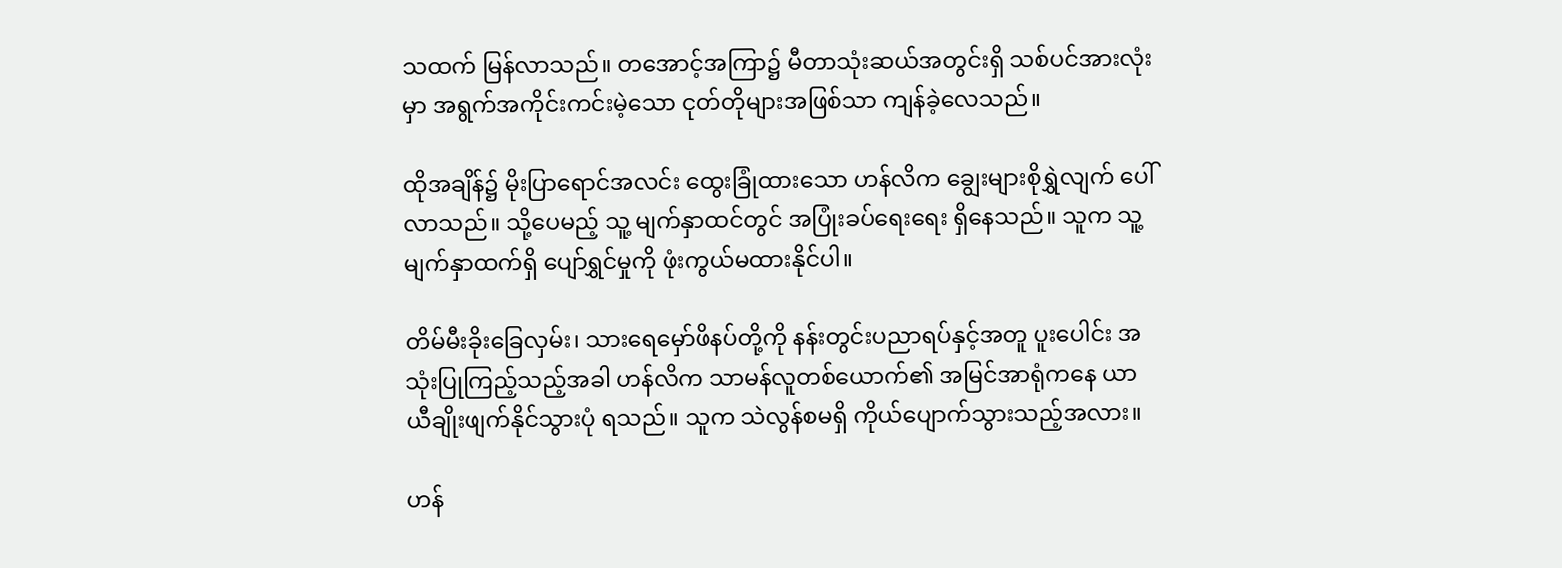သထက် မြန်လာသည်။ တအောင့်အကြာ၌ မီတာသုံးဆယ်အတွင်းရှိ သစ်ပင်အားလုံးမှာ အရွက်အကိုင်းကင်းမဲ့သော ငုတ်တိုများအဖြစ်သာ ကျန်ခဲ့လေသည်။

ထိုအချိန်၌ မိုးပြာရောင်အလင်း ထွေးခြုံထားသော ဟန်လိက ချွေးများစိုရွှဲလျက် ပေါ်လာသည်။ သို့ပေမည့် သူ့ မျက်နှာထင်တွင် အပြုံးခပ်ရေးရေး ရှိနေသည်။ သူက သူ့မျက်နှာထက်ရှိ ပျော်ရွှင်မှုကို ဖုံးကွယ်မထားနိုင်ပါ။

တိမ်မီးခိုးခြေလှမ်း၊ သားရေမှော်ဖိနပ်တို့ကို နန်းတွင်းပညာရပ်နှင့်အတူ ပူးပေါင်း အသုံးပြုကြည့်သည့်အခါ ဟန်လိက သာမန်လူတစ်ယောက်၏ အမြင်အာရုံကနေ ယာယီချိုးဖျက်နိုင်သွားပုံ ရသည်။ သူက သဲလွန်စမရှိ ကိုယ်ပျောက်သွားသည့်အလား။

ဟန်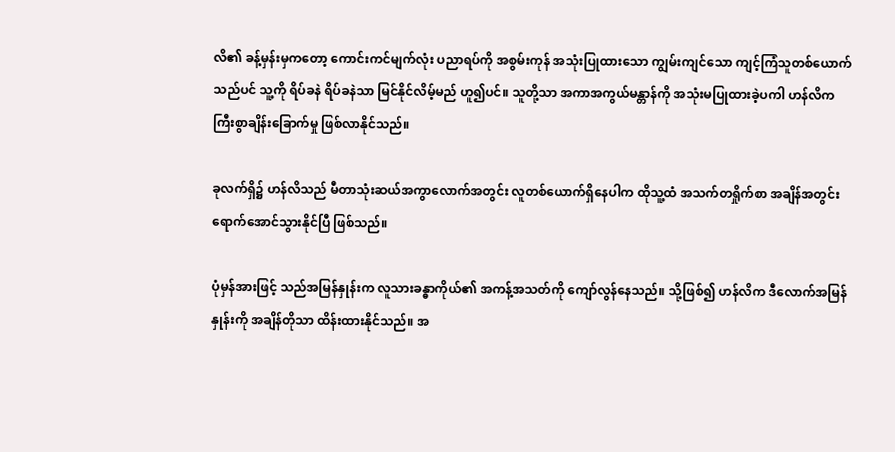လိ၏ ခန့်မှန်းမှကတော့ ကောင်းကင်မျက်လုံး ပညာရပ်ကို အစွမ်းကုန် အသုံးပြုထားသော ကျွမ်းကျင်သော ကျင့်ကြံသူတစ်ယောက်သည်ပင် သူ့ကို ရိပ်ခနဲ ရိပ်ခနဲသာ မြင်နိုင်လိမ့်မည် ဟူ၍ပင်။ သူတို့သာ အကာအကွယ်မန္တာန်ကို အသုံးမပြုထားခဲ့ပကါ ဟန်လိက ကြီးစွာချိန်းခြောက်မှု ဖြစ်လာနိုင်သည်။

ခုလက်ရှိ၌ ဟန်လိသည် မီတာသုံးဆယ်အကွာလောက်အတွင်း လူတစ်ယောက်ရှိနေပါက ထိုသူ့ထံ အသက်တရှိုက်စာ အချိန်အတွင်း ရောက်အောင်သွားနိုင်ပြီ ဖြစ်သည်။

ပုံမှန်အားဖြင့် သည်အမြန်နှုန်းက လူသားခန္ဓာကိုယ်၏ အကန့်အသတ်ကို ကျော်လွန်နေသည်။ သို့ဖြစ်၍ ဟန်လိက ဒီလောက်အမြန်နှုန်းကို အချိန်တိုသာ ထိန်းထားနိုင်သည်။ အ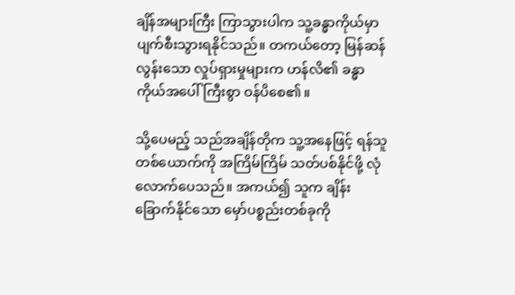ချိန်အများကြီး ကြာသွားပါက သူ့ခန္ဓာကိုယ်မှာ ပျက်စီးသွားရနိုင်သည်။ တကယ်တော့ မြန်ဆန်လွန်းသော လှုပ်ရှားမှုများက ဟန်လိ၏ ခန္ဓာကိုယ်အပေါ် ကြီးစွာ ဝန်ပိစေ၏။

သို့ပေမည့် သည်အချိန်တိုက သူ့အနေဖြင့် ရန်သူတစ်ယောက်ကို အကြိမ်ကြိမ် သတ်ပစ်နိုင်ဖို့ လုံလောက်ပေသည်။ အကယ်၍ သူက ချိန်းခြောက်နိုင်သော မှော်ပစ္စည်းတစ်ခုကို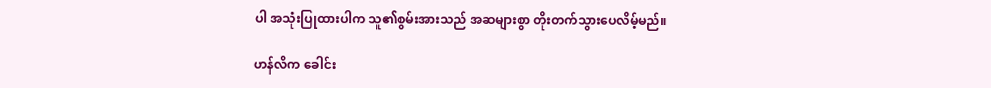ပါ အသုံးပြုထားပါက သူ၏စွမ်းအားသည် အဆများစွာ တိုးတက်သွားပေလိမ့်မည်။

ဟန်လိက ခေါင်း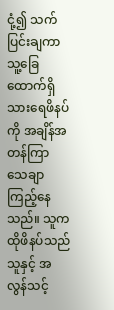ငုံ့၍ သက်ပြင်းချကာ သူ့ခြေထောက်ရှိ သားရေဖိနပ်ကို အချိန်အတန်ကြာ သေချာ ကြည့်နေသည်။ သူက ထိုဖိနပ်သည် သူနှင့် အလွန်သင့်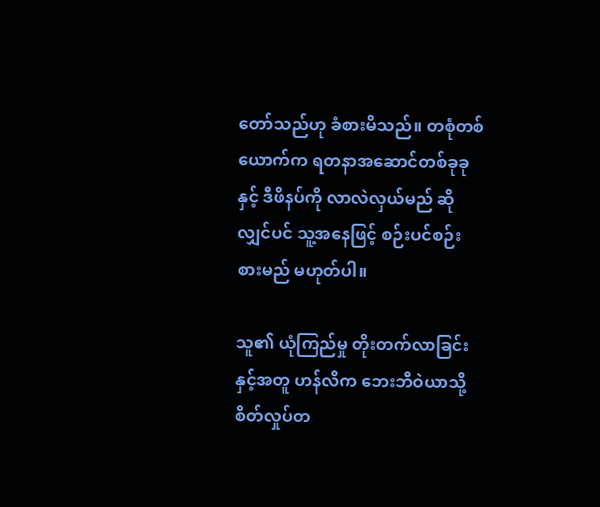တော်သည်ဟု ခံစားမိသည်။ တစုံတစ်ယောက်က ရတနာအဆောင်တစ်ခုခုနှင့် ဒီဖိနပ်ကို လာလဲလှယ်မည် ဆိုလျှင်ပင် သူ့အနေဖြင့် စဉ်းပင်စဉ်းစားမည် မဟုတ်ပါ။

သူ၏ ယုံကြည်မှု တိုးတက်လာခြင်းနှင့်အတူ ဟန်လိက ဘေးဘီဝဲယာသို့ စိတ်လှုပ်တ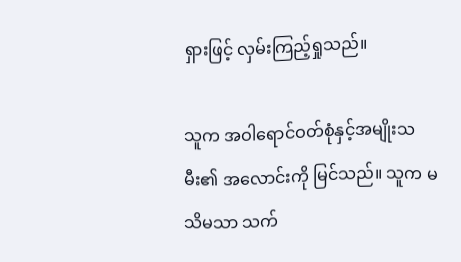ရှားဖြင့် လှမ်းကြည့်ရှုသည်။

သူက အဝါရောင်ဝတ်စုံနှင့်အမျိုးသမီး၏ အလောင်းကို မြင်သည်။ သူက မသိမသာ သက်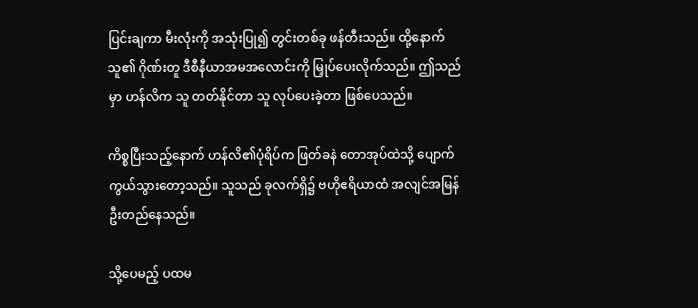ပြင်းချကာ မီးလုံးကို အသုံးပြု၍ တွင်းတစ်ခု ဖန်တီးသည်။ ထို့နောက် သူ၏ ဂိုဏ်းတူ ဒီစီနီယာအမအလောင်းကို မြှုပ်ပေးလိုက်သည်။ ဤသည်မှာ ဟန်လိက သူ တတ်နိုင်တာ သူ လုပ်ပေးခဲ့တာ ဖြစ်ပေသည်။

ကိစ္စပြီးသည့်နောက် ဟန်လိ၏ပုံရိပ်က ဖြတ်ခနဲ တောအုပ်ထဲသို့ ပျောက်ကွယ်သွားတော့သည်။ သူသည် ခုလက်ရှိ၌ ဗဟိုဧရိယာထံ အလျင်အမြန် ဦးတည်နေသည်။

သို့ပေမည့် ပထမ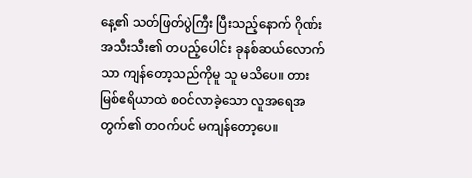နေ့၏ သတ်ဖြတ်ပွဲကြီး ပြီးသည့်နောက် ဂိုဏ်းအသီးသီး၏ တပည့်ပေါင်း ခုနစ်ဆယ်လောက်သာ ကျန်တော့သည်ကိုမူ သူ မသိပေ။ တားမြစ်ဧရိယာထဲ စဝင်လာခဲ့သော လူအရေအတွက်၏ တဝက်ပင် မကျန်တော့ပေ။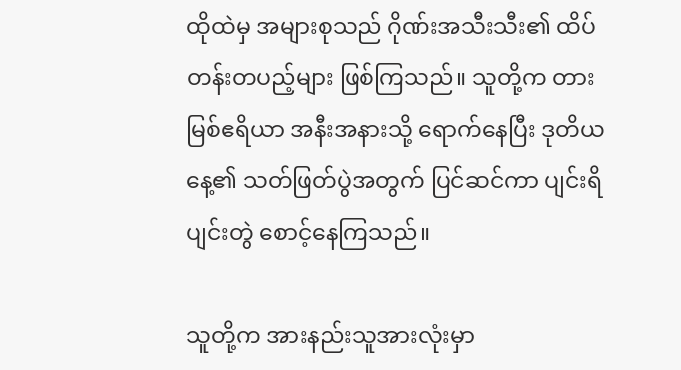ထိုထဲမှ အများစုသည် ဂိုဏ်းအသီးသီး၏ ထိပ်တန်းတပည့်များ ဖြစ်ကြသည်။ သူတို့က တားမြစ်ဧရိယာ အနီးအနားသို့ ရောက်နေပြီး ဒုတိယနေ့၏ သတ်ဖြတ်ပွဲအတွက် ပြင်ဆင်ကာ ပျင်းရိပျင်းတွဲ စောင့်နေကြသည်။

သူတို့က အားနည်းသူအားလုံးမှာ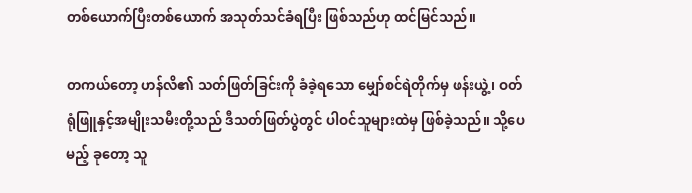တစ်ယောက်ပြီးတစ်ယောက် အသုတ်သင်ခံရပြီး ဖြစ်သည်ဟု ထင်မြင်သည်။

တကယ်တော့ ဟန်လိ၏ သတ်ဖြတ်ခြင်းကို ခံခဲ့ရသော မျှော်စင်ရဲတိုက်မှ ဖန်းယွဲ့၊ ဝတ်ရုံဖြူနှင့်အမျိုးသမီးတို့သည် ဒီသတ်ဖြတ်ပွဲတွင် ပါဝင်သူများထဲမှ ဖြစ်ခဲ့သည်။ သို့ပေမည့် ခုတော့ သူ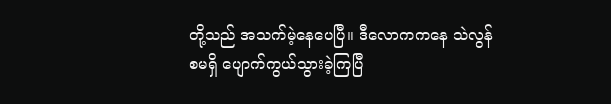တို့သည် အသက်မဲ့နေပေပြီ။ ဒီလောကကနေ သဲလွန်စမရှိ ပျောက်ကွယ်သွားခဲ့ကြပြီ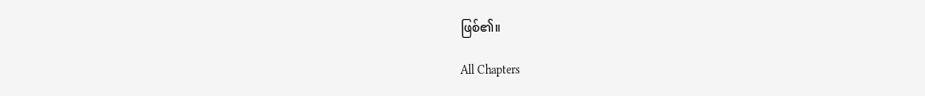ဖြစ်၏။

All Chapters